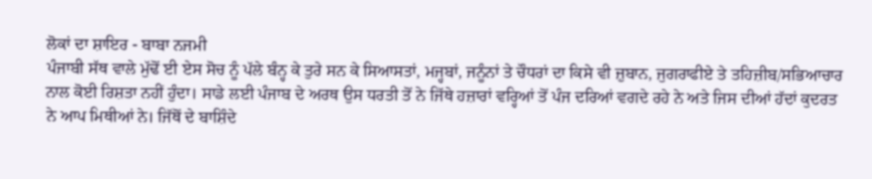ਲੋਕਾਂ ਦਾ ਸ਼ਾਇਰ - ਬਾਬਾ ਨਜਮੀ
ਪੰਜਾਬੀ ਸੱਥ ਵਾਲੇ ਮੁੱਢੋਂ ਈ ਏਸ ਸੋਚ ਨੂੰ ਪੱਲੇ ਬੰਨ੍ਹ ਕੇ ਤੁਰੇ ਸਨ ਕੇ ਸਿਆਸਤਾਂ, ਮਜ੍ਹਬਾਂ, ਜਨੂੰਨਾਂ ਤੇ ਚੌਧਰਾਂ ਦਾ ਕਿਸੇ ਵੀ ਜ਼ੁਬਾਨ, ਜੁਗਰਾਫੀਏ ਤੇ ਤਹਿਜ਼ੀਬ/ਸਭਿਆਚਾਰ ਨਾਲ ਕੋਈ ਰਿਸ਼ਤਾ ਨਹੀਂ ਹੁੰਦਾ। ਸਾਡੇ ਲਈ ਪੰਜਾਬ ਦੇ ਅਰਥ ਉਸ ਧਰਤੀ ਤੋਂ ਨੇ ਜਿੱਥੇ ਹਜ਼ਾਰਾਂ ਵਰ੍ਹਿਆਂ ਤੋਂ ਪੰਜ ਦਰਿਆਂ ਵਗਦੇ ਰਹੇ ਨੇ ਅਤੇ ਜਿਸ ਦੀਆਂ ਹੱਦਾਂ ਕੁਦਰਤ ਨੇ ਆਪ ਮਿਥੀਆਂ ਨੇ। ਜਿੱਥੋਂ ਦੇ ਬਾਸ਼ਿੰਦੇ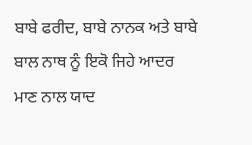ਬਾਬੇ ਫਰੀਦ, ਬਾਬੇ ਨਾਨਕ ਅਤੇ ਬਾਬੇ ਬਾਲ ਨਾਥ ਨੂੰ ਇਕੋ ਜਿਹੇ ਆਦਰ ਮਾਣ ਨਾਲ ਯਾਦ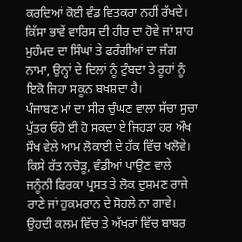ਕਰਦਿਆਂ ਕੋਈ ਵੰਡ ਵਿਤਕਰਾ ਨਹੀਂ ਰੱਖਦੇ। ਕਿੱਸਾ ਭਾਵੇਂ ਵਾਰਿਸ ਦੀ ਹੀਰ ਦਾ ਹੋਵੇ ਜਾਂ ਸ਼ਾਹ ਮੁਹੰਮਦ ਦਾ ਸਿੰਘਾਂ ਤੇ ਫਰੰਗੀਆਂ ਦਾ ਜੰਗ ਨਾਮਾ, ਉਨ੍ਹਾਂ ਦੇ ਦਿਲਾਂ ਨੂੰ ਟੁੰਬਦਾ ਤੇ ਰੂਹਾਂ ਨੂੰ ਇਕੋ ਜਿਹਾ ਸਕੂਨ ਬਖਸ਼ਦਾ ਹੈ।
ਪੰਜਾਬਣ ਮਾਂ ਦਾ ਸੀਰ ਚੁੰਘਣ ਵਾਲਾ ਸੱਚਾ ਸੁਚਾ ਪੁੱਤਰ ਓਹੋ ਈ ਹੋ ਸਕਦਾ ਏ ਜਿਹੜਾ ਹਰ ਔਖ ਸੌਖ ਵੇਲੇ ਆਮ ਲੋਕਾਈ ਦੇ ਹੱਕ ਵਿੱਚ ਖਲੋਵੇ। ਕਿਸੇ ਰੱਤ ਨਚੋੜੂ, ਵੰਡੀਆਂ ਪਾਉਣ ਵਾਲੇ ਜਨੂੰਨੀ ਫਿਰਕਾ ਪ੍ਰਸਤ ਤੇ ਲੋਕ ਦੁਸ਼ਮਣ ਰਾਜੇ ਰਾਣੇ ਜਾਂ ਹੁਕਮਰਾਨ ਦੇ ਸੋਹਲੇ ਨਾ ਗਾਵੇ। ਉਹਦੀ ਕਲਮ ਵਿੱਚ ਤੇ ਅੱਖਰਾਂ ਵਿੱਚ ਬਾਬਰ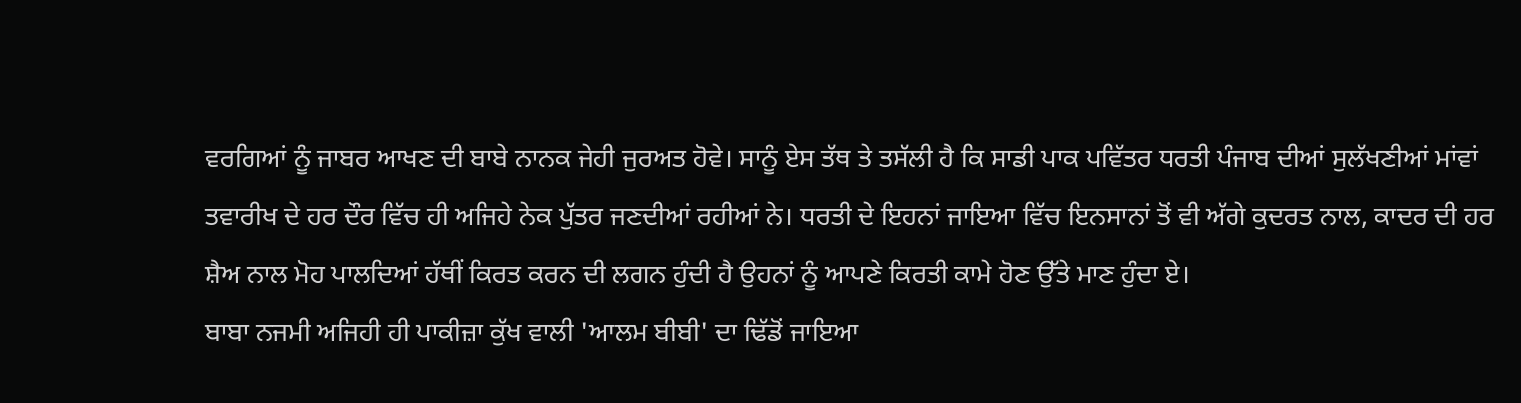ਵਰਗਿਆਂ ਨੂੰ ਜਾਬਰ ਆਖਣ ਦੀ ਬਾਬੇ ਨਾਨਕ ਜੇਹੀ ਜੁਰਅਤ ਹੋਵੇ। ਸਾਨੂੰ ਏਸ ਤੱਥ ਤੇ ਤਸੱਲੀ ਹੈ ਕਿ ਸਾਡੀ ਪਾਕ ਪਵਿੱਤਰ ਧਰਤੀ ਪੰਜਾਬ ਦੀਆਂ ਸੁਲੱਖਣੀਆਂ ਮਾਂਵਾਂ ਤਵਾਰੀਖ ਦੇ ਹਰ ਦੌਰ ਵਿੱਚ ਹੀ ਅਜਿਹੇ ਨੇਕ ਪੁੱਤਰ ਜਣਦੀਆਂ ਰਹੀਆਂ ਨੇ। ਧਰਤੀ ਦੇ ਇਹਨਾਂ ਜਾਇਆ ਵਿੱਚ ਇਨਸਾਨਾਂ ਤੋਂ ਵੀ ਅੱਗੇ ਕੁਦਰਤ ਨਾਲ, ਕਾਦਰ ਦੀ ਹਰ ਸ਼ੈਅ ਨਾਲ ਮੋਹ ਪਾਲਦਿਆਂ ਹੱਥੀਂ ਕਿਰਤ ਕਰਨ ਦੀ ਲਗਨ ਹੁੰਦੀ ਹੈ ਉਹਨਾਂ ਨੂੰ ਆਪਣੇ ਕਿਰਤੀ ਕਾਮੇ ਹੋਣ ਉੱਤੇ ਮਾਣ ਹੁੰਦਾ ਏ।
ਬਾਬਾ ਨਜਮੀ ਅਜਿਹੀ ਹੀ ਪਾਕੀਜ਼ਾ ਕੁੱਖ ਵਾਲੀ 'ਆਲਮ ਬੀਬੀ' ਦਾ ਢਿੱਡੋਂ ਜਾਇਆ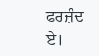ਫਰਜ਼ੰਦ ਏ।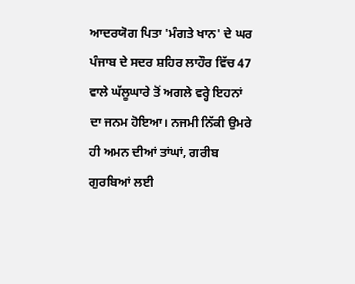ਆਦਰਯੋਗ ਪਿਤਾ 'ਮੰਗਤੇ ਖਾਨ' ਦੇ ਘਰ ਪੰਜਾਬ ਦੇ ਸਦਰ ਸ਼ਹਿਰ ਲਾਹੌਰ ਵਿੱਚ 47 ਵਾਲੇ ਘੱਲੂਘਾਰੇ ਤੋਂ ਅਗਲੇ ਵਰ੍ਹੇ ਇਹਨਾਂ ਦਾ ਜਨਮ ਹੋਇਆ। ਨਜਮੀ ਨਿੱਕੀ ਉਮਰੇ ਹੀ ਅਮਨ ਦੀਆਂ ਤਾਂਘਾਂ, ਗਰੀਬ ਗੁਰਬਿਆਂ ਲਈ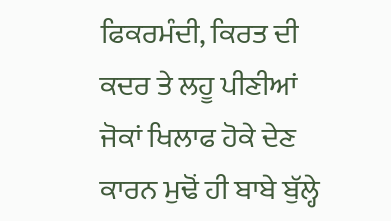ਫਿਕਰਮੰਦੀ, ਕਿਰਤ ਦੀ ਕਦਰ ਤੇ ਲਹੂ ਪੀਣੀਆਂ ਜੋਕਾਂ ਖਿਲਾਫ ਹੋਕੇ ਦੇਣ ਕਾਰਨ ਮੁਢੋਂ ਹੀ ਬਾਬੇ ਬੁੱਲ੍ਹੇ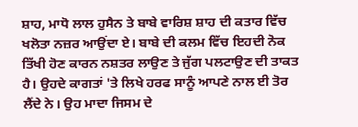ਸ਼ਾਹ, ਮਾਧੋ ਲਾਲ ਹੁਸੈਨ ਤੇ ਬਾਬੇ ਵਾਰਿਸ਼ ਸ਼ਾਹ ਦੀ ਕਤਾਰ ਵਿੱਚ ਖਲੋਤਾ ਨਜ਼ਰ ਆਉਂਦਾ ਏ। ਬਾਬੇ ਦੀ ਕਲਮ ਵਿੱਚ ਇਹਦੀ ਨੋਕ ਤਿੱਖੀ ਹੋਣ ਕਾਰਨ ਨਸ਼ਤਰ ਲਾਉਣ ਤੇ ਜੁੱਗ ਪਲਟਾਉਣ ਦੀ ਤਾਕਤ ਹੈ। ਉਹਦੇ ਕਾਗਤਾਂ 'ਤੇ ਲਿਖੇ ਹਰਫ ਸਾਨੂੰ ਆਪਣੇ ਨਾਲ ਈ ਤੋਰ ਲੈਂਦੇ ਨੇ। ਉਹ ਮਾਦਾ ਜਿਸਮ ਦੇ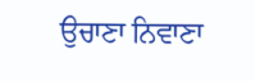ਉਚਾਣਾ ਨਿਵਾਣਾ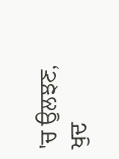'ਚ ਉਲਝਣ, ਖੁਦ